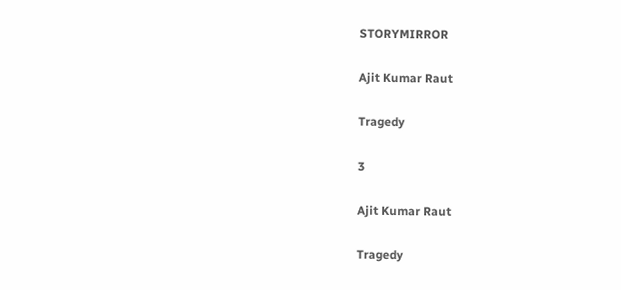STORYMIRROR

Ajit Kumar Raut

Tragedy

3

Ajit Kumar Raut

Tragedy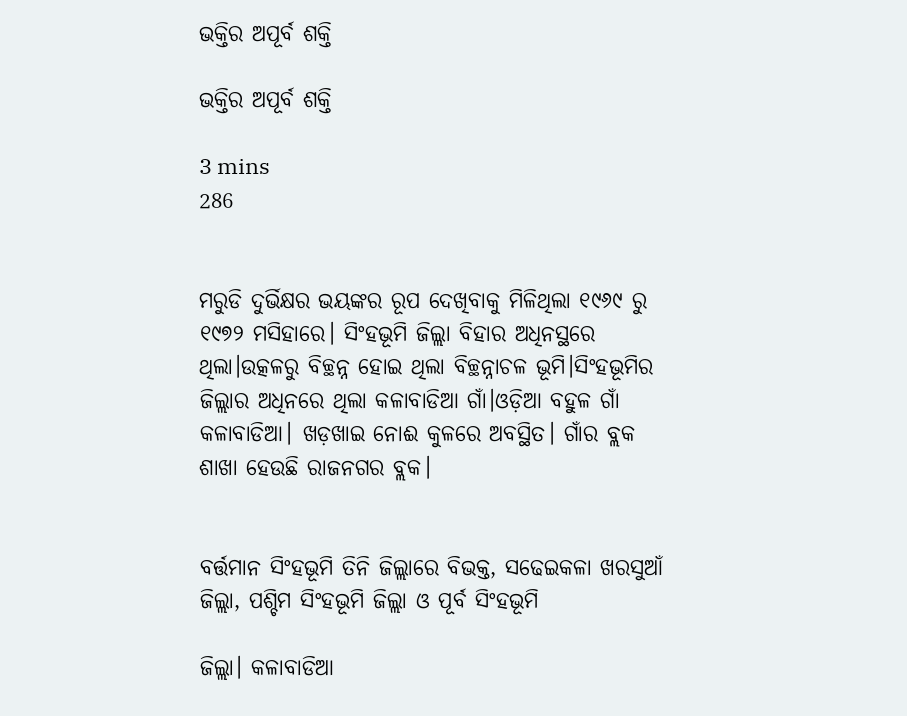ଭକ୍ତିର ଅପୂର୍ବ ଶକ୍ତି

ଭକ୍ତିର ଅପୂର୍ବ ଶକ୍ତି

3 mins
286


ମରୁଡି ଦୁର୍ଭିକ୍ଷର ଭୟଙ୍କର ରୂପ ଦେଖିବାକୁ ମିଳିଥିଲା ୧୯୬୯ ରୁ ୧୯୭୨ ମସିହାରେ। ସିଂହଭୂମି ଜିଲ୍ଲା ବିହାର ଅଧିନସ୍ଥରେ ଥିଲା।ଉତ୍କଳରୁ ବିଚ୍ଛନ୍ନ ହୋଇ ଥିଲା ବିଚ୍ଛନ୍ନାଚଳ ଭୂମି।ସିଂହଭୂମିର ଜିଲ୍ଲାର ଅଧିନରେ ଥିଲା କଳାବାଡିଆ ଗାଁ।ଓଡ଼ିଆ ବହୁଳ ଗାଁ କଳାବାଡିଆ। ଖଡ଼ଖାଇ ନୋଈ କୁଳରେ ଅବସ୍ଥିତ। ଗାଁର ବ୍ଲକ ଶାଖା ହେଉଛି ରାଜନଗର ବ୍ଲକ।


ବର୍ତ୍ତମାନ ସିଂହଭୂମି ତିନି ଜିଲ୍ଲାରେ ବିଭକ୍ତ, ସଢେଇକଳା ଖରସୁଆଁ ଜିଲ୍ଲା, ପଶ୍ଚିମ ସିଂହଭୂମି ଜିଲ୍ଲା ଓ ପୂର୍ବ ସିଂହଭୂମି

ଜିଲ୍ଲା। କଳାବାଡିଆ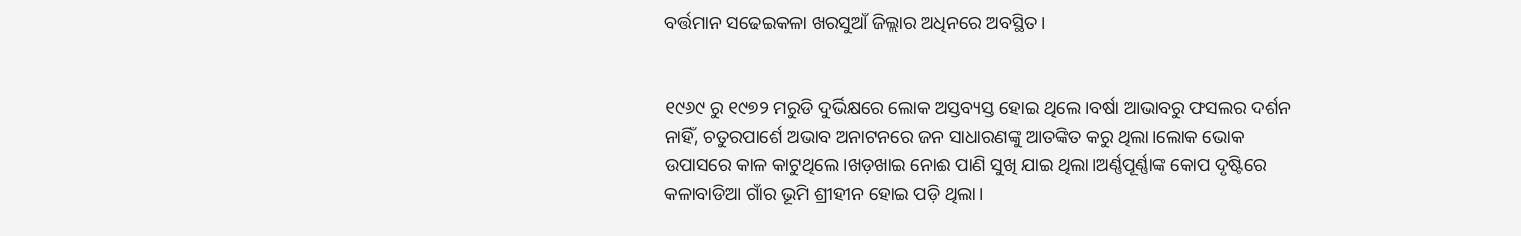ବର୍ତ୍ତମାନ ସଢେଇକଳା ଖରସୁଆଁ ଜିଲ୍ଲାର ଅଧିନରେ ଅବସ୍ଥିତ।


୧୯୬୯ ରୁ ୧୯୭୨ ମରୁଡି ଦୁର୍ଭିକ୍ଷରେ ଲୋକ ଅସ୍ତବ୍ୟସ୍ତ ହୋଇ ଥିଲେ।ବର୍ଷା ଆଭାବରୁ ଫସଲର ଦର୍ଶନ ନାହିଁ, ଚତୁରପାର୍ଶେ ଅଭାବ ଅନାଟନରେ ଜନ ସାଧାରଣଙ୍କୁ ଆତଙ୍କିତ କରୁ ଥିଲା।ଲୋକ ଭୋକ ଉପାସରେ କାଳ କାଟୁଥିଲେ।ଖଡ଼ଖାଇ ନୋଈ ପାଣି ସୁଖି ଯାଇ ଥିଲା।ଅର୍ଣ୍ଣପୂର୍ଣ୍ଣାଙ୍କ କୋପ ଦୃଷ୍ଟିରେ କଳାବାଡିଆ ଗାଁର ଭୂମି ଶ୍ରୀହୀନ ହୋଇ ପଡ଼ି ଥିଲା।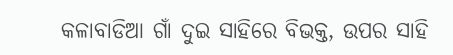କଳାବାଡିଆ ଗାଁ ଦୁଇ ସାହିରେ ବିଭକ୍ତ, ଉପର ସାହି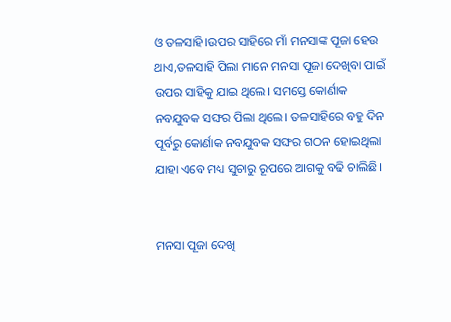ଓ ତଳସାହି।ଉପର ସାହିରେ ମାଁ ମନସାଙ୍କ ପୂଜା ହେଉ ଥାଏ,ତଳସାହି ପିଲା ମାନେ ମନସା ପୂଜା ଦେଖିବା ପାଇଁ ଉପର ସାହିକୁ ଯାଇ ଥିଲେ। ସମସ୍ତେ କୋର୍ଣାକ ନବଯୁବକ ସଙ୍ଘର ପିଲା ଥିଲେ। ତଳସାହିରେ ବହୁ ଦିନ ପୂର୍ବରୁ କୋର୍ଣାକ ନବଯୁବକ ସଙ୍ଘର ଗଠନ ହୋଇଥିଲା ଯାହା ଏବେ ମଧ୍ୟ ସୁଚାରୁ ରୂପରେ ଆଗକୁ ବଢି ଚାଲିଛି।


ମନସା ପୂଜା ଦେଖି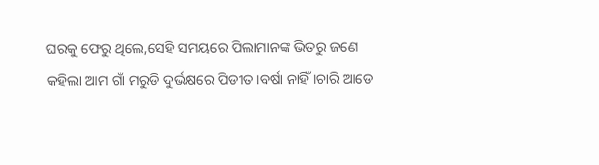ଘରକୁ ଫେରୁ ଥିଲେ,ସେହି ସମୟରେ ପିଲାମାନଙ୍କ ଭିତରୁ ଜଣେ କହିଲା ଆମ ଗାଁ ମରୁଡି ଦୁର୍ଭକ୍ଷରେ ପିଡୀତ।ବର୍ଷା ନାହିଁ ।ଚାରି ଆଡେ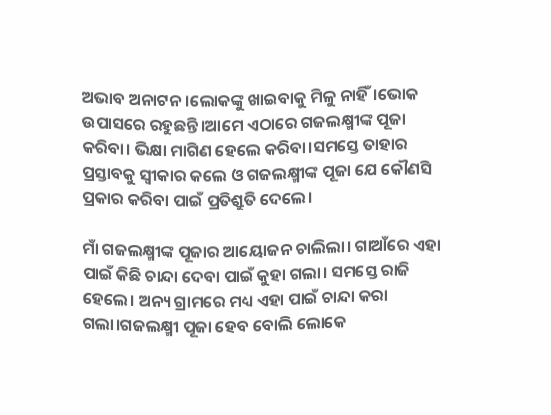ଅଭାବ ଅନାଟନ।ଲୋକଙ୍କୁ ଖାଇବାକୁ ମିଳୁ ନାହିଁ।ଭୋକ ଉପାସରେ ରହୁଛନ୍ତି।ଆମେ ଏଠାରେ ଗଜଲକ୍ଷ୍ମୀଙ୍କ ପୂଜା କରିବା। ଭିକ୍ଷା ମାଗିଣ ହେଲେ କରିବା।ସମସ୍ତେ ତାହାର ପ୍ରସ୍ତାବକୁ ସ୍ବୀକାର କଲେ ଓ ଗଜଲକ୍ଷ୍ମୀଙ୍କ ପୂଜା ଯେ କୌଣସି ପ୍ରକାର କରିବା ପାଇଁ ପ୍ରତିଶ୍ରୁତି ଦେଲେ।

ମାଁ ଗଜଲକ୍ଷ୍ମୀଙ୍କ ପୂଜାର ଆୟୋଜନ ଚାଲିଲା। ଗାଆଁରେ ଏହା ପାଇଁ କିଛି ଚାନ୍ଦା ଦେବା ପାଇଁ କୁହା ଗଲା। ସମସ୍ତେ ରାଜି ହେଲେ। ଅନ୍ୟ ଗ୍ରାମରେ ମଧ୍ୟ ଏହା ପାଇଁ ଚାନ୍ଦା କରା ଗଲା।ଗଜଲକ୍ଷ୍ମୀ ପୂଜା ହେବ ବୋଲି ଲୋକେ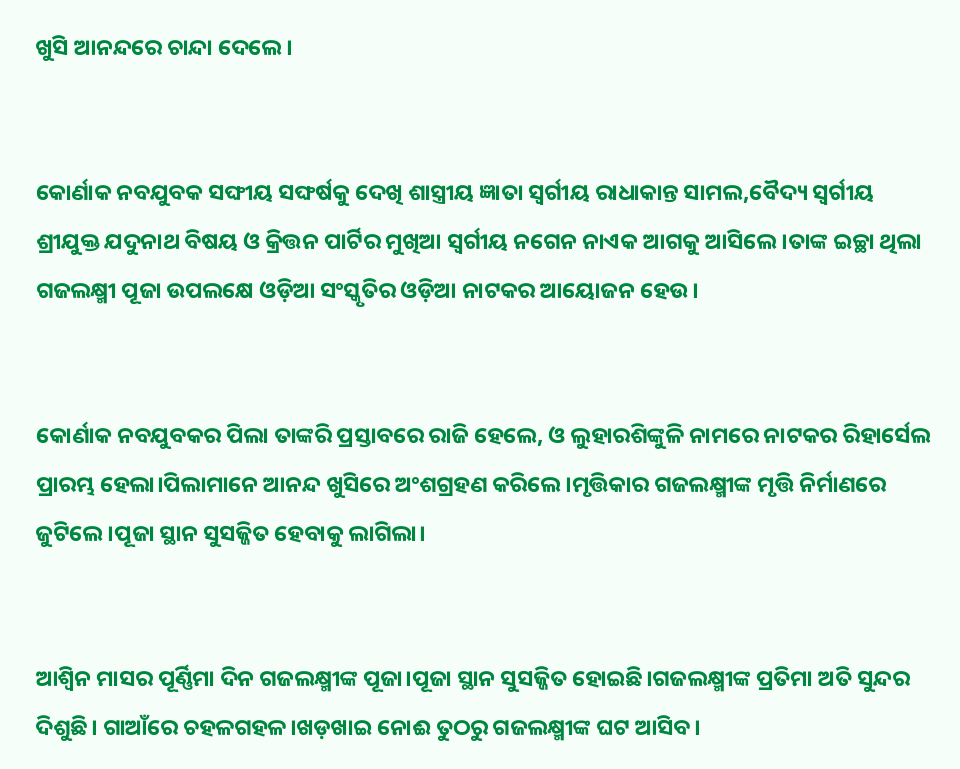ଖୁସି ଆନନ୍ଦରେ ଚାନ୍ଦା ଦେଲେ।


କୋର୍ଣାକ ନବଯୁବକ ସଙ୍ଘୀୟ ସଙ୍ଘର୍ଷକୁ ଦେଖି ଶାସ୍ତ୍ରୀୟ ଜ୍ଞାତା ସ୍ବର୍ଗୀୟ ରାଧାକାନ୍ତ ସାମଲ,ବୈଦ୍ୟ ସ୍ୱର୍ଗୀୟ ଶ୍ରୀଯୁକ୍ତ ଯଦୁନାଥ ବିଷୟ ଓ କ୍ରିତ୍ତନ ପାର୍ଟିର ମୁଖିଆ ସ୍ବର୍ଗୀୟ ନଗେନ ନାଏକ ଆଗକୁ ଆସିଲେ।ତାଙ୍କ ଇଚ୍ଛା ଥିଲା ଗଜଲକ୍ଷ୍ମୀ ପୂଜା ଉପଲକ୍ଷେ ଓଡ଼ିଆ ସଂସ୍କୃତିର ଓଡ଼ିଆ ନାଟକର ଆୟୋଜନ ହେଉ।


କୋର୍ଣାକ ନବଯୁବକର ପିଲା ତାଙ୍କରି ପ୍ରସ୍ତାବରେ ରାଜି ହେଲେ, ଓ ଲୁହାରଶିଙ୍କୁଳି ନାମରେ ନାଟକର ରିହାର୍ସେଲ ପ୍ରାରମ୍ଭ ହେଲା।ପିଲାମାନେ ଆନନ୍ଦ ଖୁସିରେ ଅଂଶଗ୍ରହଣ କରିଲେ।ମୃତ୍ତିକାର ଗଜଲକ୍ଷ୍ମୀଙ୍କ ମୃତ୍ତି ନିର୍ମାଣରେ ଜୁଟିଲେ।ପୂଜା ସ୍ଥାନ ସୁସଜ୍ଜିତ ହେବାକୁ ଲାଗିଲା।


ଆଶ୍ଵିନ ମାସର ପୂର୍ଣ୍ଣିମା ଦିନ ଗଜଲକ୍ଷ୍ମୀଙ୍କ ପୂଜା।ପୂଜା ସ୍ଥାନ ସୁସଜ୍ଜିତ ହୋଇଛି।ଗଜଲକ୍ଷ୍ମୀଙ୍କ ପ୍ରତିମା ଅତି ସୁନ୍ଦର ଦିଶୁଛି। ଗାଆଁରେ ଚହଳଗହଳ।ଖଡ଼ଖାଇ ନୋଈ ତୁଠରୁ ଗଜଲକ୍ଷ୍ମୀଙ୍କ ଘଟ ଆସିବ।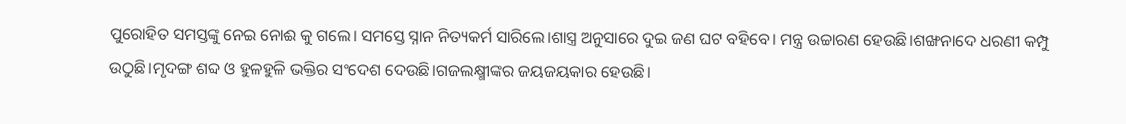ପୁରୋହିତ ସମସ୍ତଙ୍କୁ ନେଇ ନୋଈ କୁ ଗଲେ। ସମସ୍ତେ ସ୍ନାନ ନିତ୍ୟକର୍ମ ସାରିଲେ।ଶାସ୍ତ୍ର ଅନୁସାରେ ଦୁଇ ଜଣ ଘଟ ବହିବେ। ମନ୍ତ୍ର ଉଚ୍ଚାରଣ ହେଉଛି।ଶଙ୍ଖନାଦେ ଧରଣୀ କମ୍ପୁ ଉଠୁଛି।ମୃଦଙ୍ଗ ଶବ୍ଦ ଓ ହୁଳହୁଳି ଭକ୍ତିର ସଂଦେଶ ଦେଉଛି।ଗଜଲକ୍ଷ୍ମୀଙ୍କର ଜୟଜୟକାର ହେଉଛି।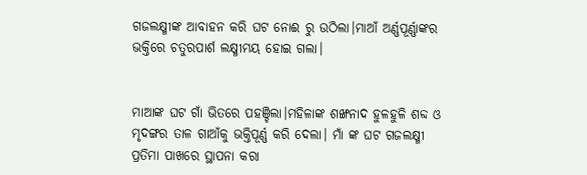ଗଜଲକ୍ଷ୍ମୀଙ୍କ ଆବାହନ କରି ଘଟ ନୋଈ ରୁ ଉଠିଲା।ମାଆଁ ଅର୍ଣ୍ଣପୂର୍ଣ୍ଣାଙ୍କର ଭକ୍ତିରେ ଚତୁରପାର୍ଶ ଲକ୍ଷ୍ମୀମୟ ହୋଇ ଗଲା।


ମାଆଙ୍କ ଘଟ ଗାଁ ଭିତରେ ପହଞ୍ଚିଲା।ମହିଳାଙ୍କ ଶଙ୍ଖନାଦ ହୁଳହୁଳି ଶବ୍ଦ ଓ ମୃଦଙ୍ଗର ତାଳ ଗାଆଁକୁ ଭକ୍ତିପୂର୍ଣ୍ଣ କରି ଦେଲା। ମାଁ ଙ୍କ ଘଟ ଗଜଲକ୍ଷ୍ମୀ ପ୍ରତିମା ପାଖରେ ସ୍ଥାପନା କରା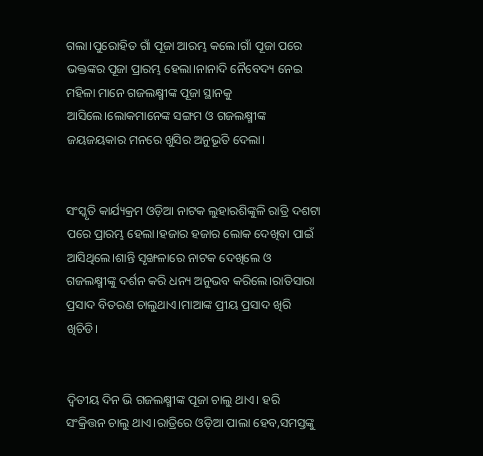ଗଲା।ପୁରୋହିତ ଗାଁ ପୂଜା ଆରମ୍ଭ କଲେ।ଗାଁ ପୂଜା ପରେ ଭକ୍ତଙ୍କର ପୂଜା ପ୍ରାରମ୍ଭ ହେଲା।ନାନାଦି ନୈବେଦ୍ୟ ନେଇ ମହିଳା ମାନେ ଗଜଲକ୍ଷ୍ମୀଙ୍କ ପୂଜା ସ୍ଥାନକୁ ଆସିଲେ।ଲୋକମାନେଙ୍କ ସଙ୍ଗମ ଓ ଗଜଲକ୍ଷ୍ମୀଙ୍କ ଜୟଜୟକାର ମନରେ ଖୁସିର ଅନୁଭୂତି ଦେଲା।


ସଂସ୍କୃତି କାର୍ଯ୍ୟକ୍ରମ ଓଡ଼ିଆ ନାଟକ ଲୁହାରଶିଙ୍କୁଳି ରାତ୍ରି ଦଶଟା ପରେ ପ୍ରାରମ୍ଭ ହେଲା।ହଜାର ହଜାର ଲୋକ ଦେଖିବା ପାଇଁ ଆସିଥିଲେ।ଶାନ୍ତି ସୃଙ୍ଖଳାରେ ନାଟକ ଦେଖିଲେ ଓ ଗଜଲକ୍ଷ୍ମୀଙ୍କୁ ଦର୍ଶନ କରି ଧନ୍ୟ ଅନୁଭବ କରିଲେ।ରାତିସାରା ପ୍ରସାଦ ବିତରଣ ଚାଲୁଥାଏ।ମାଆଙ୍କ ପ୍ରୀୟ ପ୍ରସାଦ ଖିରି ଖିଚିଡି।


ଦ୍ବିତୀୟ ଦିନ ଭି ଗଜଲକ୍ଷ୍ମୀଙ୍କ ପୂଜା ଚାଲୁ ଥାଏ। ହରି ସଂକ୍ରିତ୍ତନ ଚାଲୁ ଥାଏ।ରାତ୍ରିରେ ଓଡ଼ିଆ ପାଲା ହେବ,ସମସ୍ତଙ୍କୁ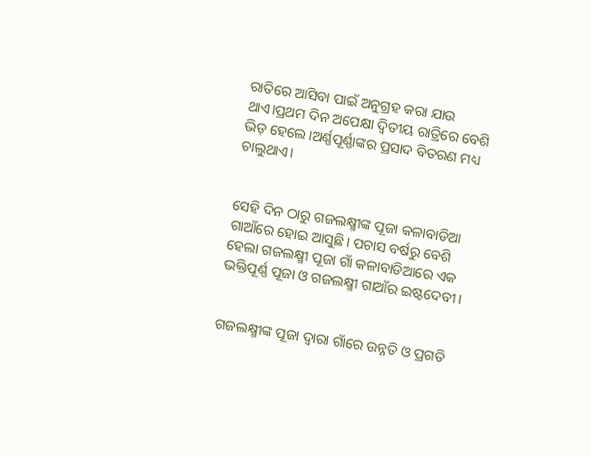ରାତିରେ ଆସିବା ପାଇଁ ଅନୁଗ୍ରହ କରା ଯାଉ ଥାଏ।ପ୍ରଥମ ଦିନ ଅପେକ୍ଷା ଦ୍ବିତୀୟ ରାତ୍ରିରେ ବେଶି ଭିଡ଼ ହେଲେ।ଅର୍ଣ୍ଣପୂର୍ଣ୍ଣାଙ୍କର ପ୍ରସାଦ ବିତରଣ ମଧ୍ୟ ଚାଲୁଥାଏ।


ସେହି ଦିନ ଠାରୁ ଗଜଲକ୍ଷ୍ମୀଙ୍କ ପୂଜା କଳାବାଡିଆ ଗାଆଁରେ ହୋଇ ଆସୁଛି। ପଚାସ ବର୍ଷରୁ ବେଶି ହେଲା ଗଜଲକ୍ଷ୍ମୀ ପୂଜା ଗାଁ କଳାବାଡିଆରେ ଏକ ଭକ୍ତିପୂର୍ଣ୍ଣ ପୂଜା ଓ ଗଜଲକ୍ଷ୍ମୀ ଗାଆଁର ଇଷ୍ଟଦେବୀ।


ଗଜଲକ୍ଷ୍ମୀଙ୍କ ପୂଜା ଦ୍ବାରା ଗାଁରେ ଉନ୍ନତି ଓ ପ୍ରଗତି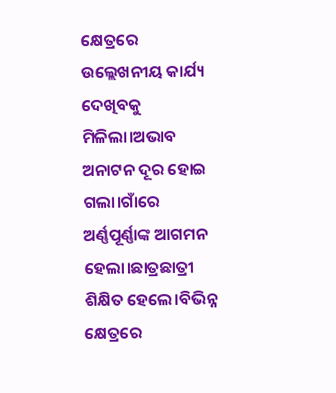କ୍ଷେତ୍ରରେ ଉଲ୍ଲେଖନୀୟ କାର୍ଯ୍ୟ ଦେଖିବକୁ ମିଳିଲା।ଅଭାବ ଅନାଟନ ଦୂର ହୋଇ ଗଲା।ଗାଁରେ ଅର୍ଣ୍ଣପୂର୍ଣ୍ଣାଙ୍କ ଆଗମନ ହେଲା।ଛାତ୍ରଛାତ୍ରୀ ଶିକ୍ଷିତ ହେଲେ।ବିଭିନ୍ନ କ୍ଷେତ୍ରରେ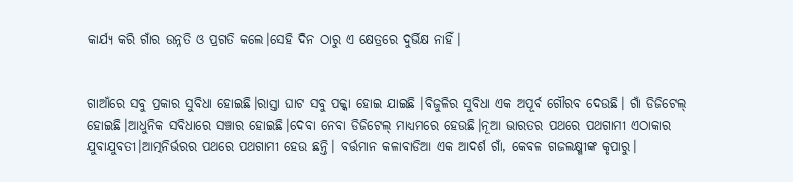କାର୍ଯ୍ୟ କରି ଗାଁର ଉନ୍ନତି ଓ ପ୍ରଗତି କଲେ।ସେହି ଦିନ ଠାରୁ ଏ କ୍ଷେତ୍ରରେ ଦୁର୍ଭିକ୍ଷ ନାହିଁ।


ଗାଆଁରେ ସବୁ ପ୍ରକାର ସୁବିଧା ହୋଇଛି।ରାସ୍ତା ଘାଟ ସବୁ ପକ୍କା ହୋଇ ଯାଇଛି ।ବିଜୁଳିର ସୁବିଧା ଏକ ଅପୂର୍ବ ଗୌରବ ଦେଉଛି। ଗାଁ ଡିଜିଟେଲ୍ ହୋଇଛି।ଆଧୁନିକ ସବିଧାରେ ସଞ୍ଚାର ହୋଇଛି।ଦେବା ନେବା ଡିଜିଟେଲ୍ ମାଧ୍ୟମରେ ହେଉଛି।ନୂଆ ଭାରତର ପଥରେ ପଥଗାମୀ ଏଠାକାର ଯୁବାଯୁବତୀ।ଆତ୍ମନିର୍ଭରର ପଥରେ ପଥଗାମୀ ହେଉ ଛନ୍ତି। ବର୍ତ୍ତମାନ କଳାବାଡିଆ ଏକ ଆଦର୍ଶ ଗାଁ, କେବଳ ଗଜଲକ୍ଷ୍ମୀଙ୍କ କୃପାରୁ।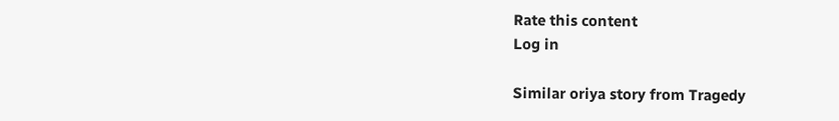Rate this content
Log in

Similar oriya story from Tragedy